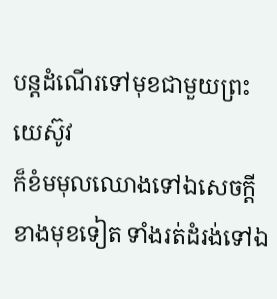បន្តដំណើរទៅមុខជាមួយព្រះយេស៊ូវ
ក៏ខំមមុលឈោងទៅឯសេចក្តីខាងមុខទៀត ទាំងរត់ដំរង់ទៅឯ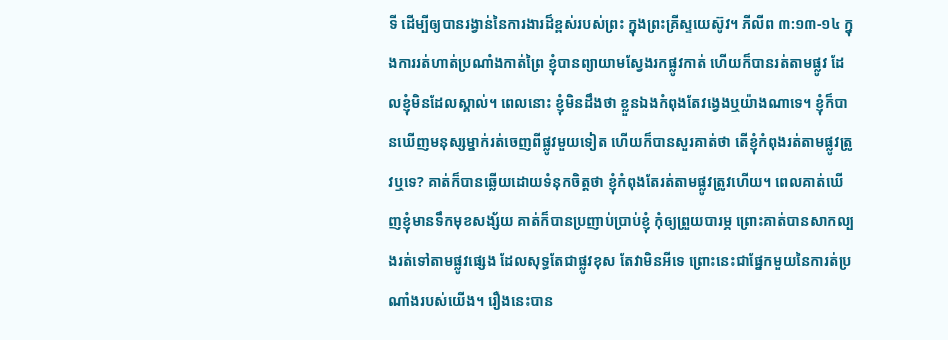ទី ដើម្បីឲ្យបានរង្វាន់នៃការងារដ៏ខ្ពស់របស់ព្រះ ក្នុងព្រះគ្រីស្ទយេស៊ូវ។ ភីលីព ៣:១៣-១៤ ក្នុងការរត់ហាត់ប្រណាំងកាត់ព្រៃ ខ្ញុំបានព្យាយាមស្វែងរកផ្លូវកាត់ ហើយក៏បានរត់តាមផ្លូវ ដែលខ្ញុំមិនដែលស្គាល់។ ពេលនោះ ខ្ញុំមិនដឹងថា ខ្លួនឯងកំពុងតែវង្វេងឬយ៉ាងណាទេ។ ខ្ញុំក៏បានឃើញមនុស្សម្នាក់រត់ចេញពីផ្លូវមួយទៀត ហើយក៏បានសួរគាត់ថា តើខ្ញុំកំពុងរត់តាមផ្លូវត្រូវឬទេ? គាត់ក៏បានឆ្លើយដោយទំនុកចិត្តថា ខ្ញុំកំពុងតែរត់តាមផ្លូវត្រូវហើយ។ ពេលគាត់ឃើញខ្ញុំមានទឹកមុខសង្ស័យ គាត់ក៏បានប្រញាប់ប្រាប់ខ្ញុំ កុំឲ្យព្រួយបារម្ភ ព្រោះគាត់បានសាកល្បងរត់ទៅតាមផ្លូវផ្សេង ដែលសុទ្ធតែជាផ្លូវខុស តែវាមិនអីទេ ព្រោះនេះជាផ្នែកមួយនៃការត់ប្រណាំងរបស់យើង។ រឿងនេះបាន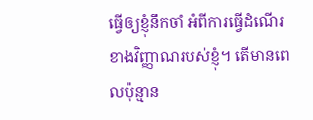ធ្វើឲ្យខ្ញុំនឹកចាំ អំពីការធ្វើដំណើរខាងវិញ្ញាណរបស់ខ្ញុំ។ តើមានពេលប៉ុន្មាន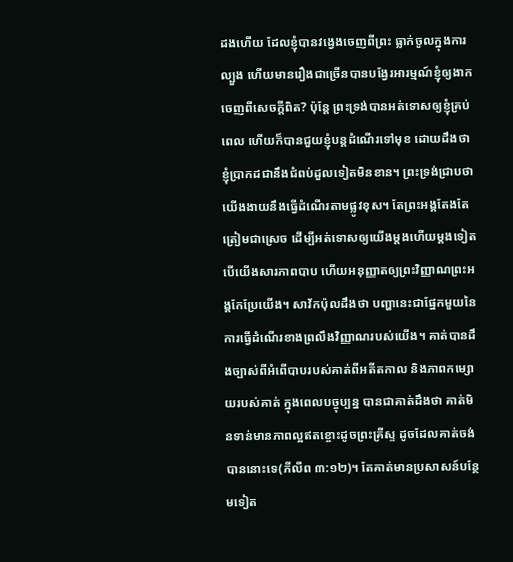ដងហើយ ដែលខ្ញុំបានវង្វេងចេញពីព្រះ ធ្លាក់ចូលក្នុងការល្បួង ហើយមានរឿងជាច្រើនបានបង្វែរអារម្មណ៍ខ្ញុំឲ្យងាកចេញពីសេចក្តីពិត? ប៉ុន្តែ ព្រះទ្រង់បានអត់ទោសឲ្យខ្ញុំគ្រប់ពេល ហើយក៏បានជួយខ្ញុំបន្តដំណើរទៅមុខ ដោយដឹងថា ខ្ញុំប្រាកដជានឹងជំពប់ដួលទៀតមិនខាន។ ព្រះទ្រង់ជ្រាបថា យើងងាយនឹងធ្វើដំណើរតាមផ្លូវខុស។ តែព្រះអង្គតែងតែត្រៀមជាស្រេច ដើម្បីអត់ទោសឲ្យយើងម្តងហើយម្តងទៀត បើយើងសារភាពបាប ហើយអនុញ្ញាតឲ្យព្រះវិញ្ញាណព្រះអង្គកែប្រែយើង។ សាវ័កប៉ុលដឹងថា បញ្ហានេះជាផ្នែកមួយនៃការធ្វើដំណើរខាងព្រលឹងវិញ្ញាណរបស់យើង។ គាត់បានដឹងច្បាស់ពីអំពើបាបរបស់គាត់ពីអតីតកាល និងភាពកម្សោយរបស់គាត់ ក្នុងពេលបច្ចុប្បន្ន បានជាគាត់ដឹងថា គាត់មិនទាន់មានភាពល្អឥតខ្ចោះដូចព្រះគ្រីស្ទ ដូចដែលគាត់ចង់បាននោះទេ(ភីលីព ៣:១២)។ តែគាត់មានប្រសាសន៍បន្ថែមទៀត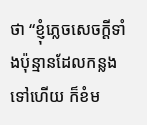ថា “ខ្ញុំភ្លេចសេចក្តីទាំងប៉ុន្មានដែលកន្លងទៅហើយ ក៏ខំម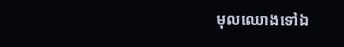មុលឈោងទៅឯ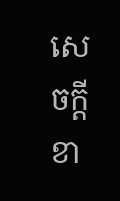សេចក្តីខា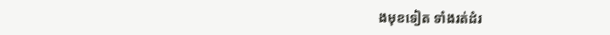ងមុខទៀត ទាំងរត់ដំរ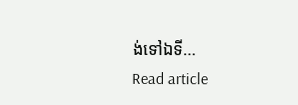ង់ទៅឯទី…
Read article